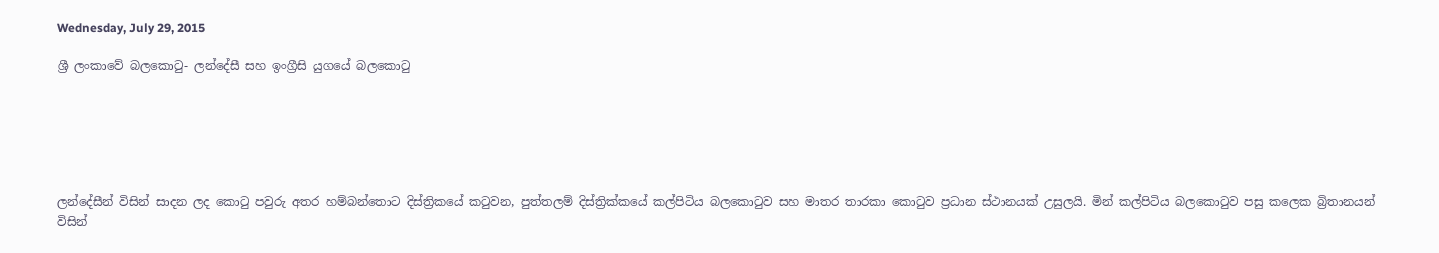Wednesday, July 29, 2015

ශ්‍රී ලංකාවේ බලකොටු- ලන්දේසී සහ ඉංග්‍රීසි යුගයේ බලකොටු






ලන්දේසීන් විසින් සාදන ලද කොටු පවුරු අතර හම්බන්තොට දිස්ත්‍රිකයේ කටුවන, පුත්තලම් දිස්ත්‍රික්කයේ කල්පිටිය බලකොටුව සහ මාතර තාරකා කොටුව ප්‍රධාන ස්ථානයක් උසුලයි. මින් කල්පිටිය බලකොටුව පසු කලෙක බ්‍රිතානයන් විසින්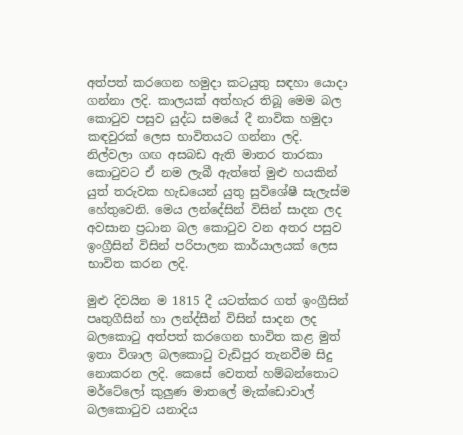අත්පත් කරගෙන හමුදා කටයුතු සඳහා යොදා ගන්නා ලදි. කාලයක් අත්හැර තිබූ මෙම බල කොටුව පසුව යුද්ධ සමයේ දී නාවික හමුදා කඳවුරක් ලෙස භාවිතයට ගන්නා ලදි.
නිල්වලා ගඟ අසබඩ ඇති මාතර තාරකා කොටුවට ඒ නම ලැබී ඇත්තේ මුළු හයකින් යුත් තරුවක හැඩයෙන් යුතු සුවිශේෂී සැලැස්ම හේතුවෙනි. මෙය ලන්දේසින් විසින් සාදන ලද අවසාන ප්‍රධාන බල කොටුව වන අතර පසුව ඉංග්‍රීසින් විසින් පරිපාලන කාර්යාලයක් ලෙස භාවිත කරන ලදි.

මුළු දිවයින ම 1815 දී යටත්කර ගත් ඉංග්‍රීසින් පෘතුගීසින් හා ලන්ද්සීන් විසින් සාදන ලද බලකොටු අත්පත් කරගෙන භාවිත කළ මුත් ඉතා විශාල බලකොටු වැඩිපුර තැනවීම සිදු නොකරන ලදි. කෙසේ වෙතත් හම්බන්තොට මර්ටේලෝ කුලුණ මාතලේ මැක්ඩොවාල් බලකොටුව යනාදිය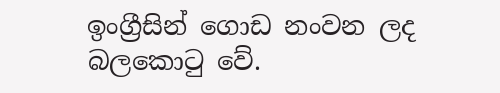ඉංග්‍රීසින් ගොඩ නංවන ලද බලකොටු වේ.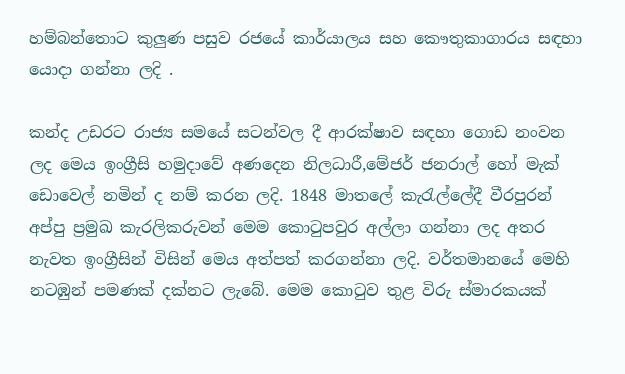හම්බන්තොට කුලුණ පසුව රජයේ කාර්යාලය සහ කෞතුකාගාරය සඳහා යොදා ගන්නා ලදි .

කන්ද උඩරට රාජ්‍ය සමයේ සටන්වල දී ආරක්ෂාව සඳහා ගොඩ නංවන ලද මෙය ඉංග්‍රීසි හමුදාවේ අණදෙන නිලධාරී,මේජර් ජනරාල් හෝ මැක් ඩොවෙල් නමින් ද නම් කරන ලදි. 1848 මාතලේ කැරැල්ලේදී වීරපුරන් අප්පු ප්‍රමුඛ කැරලිකරුවන් මෙම කොටුපවුර අල්ලා ගන්නා ලද අතර නැවත ඉංග්‍රීසින් විසින් මෙය අත්පත් කරගන්නා ලදි. වර්තමානයේ මෙහි නටඹුන් පමණක් දක්නට ලැබේ. මෙම කොටුව තුළ විරු ස්මාරකයක්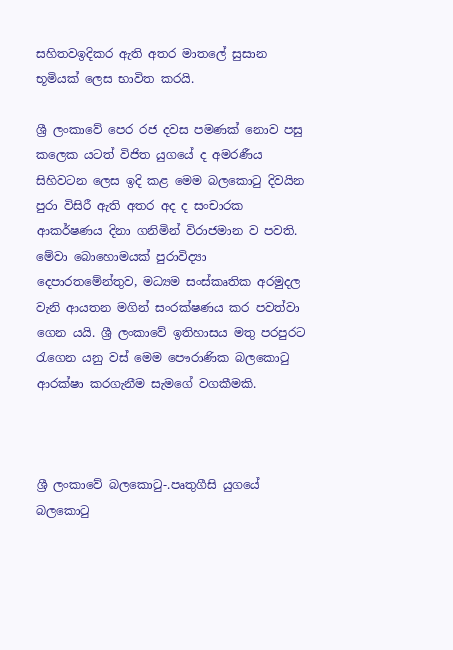සහිතවඉදිකර ඇති අතර මාතලේ සුසාන භූමියක් ලෙස භාවිත කරයි.

ශ්‍රී ලංකාවේ පෙර රජ දවස පමණක් නොව පසු කලෙක යටත් විජිත යුගයේ ද අමරණීය සිහිවටන ලෙස ඉදි කළ මෙම බලකොටු දිවයින පුරා විසිරී ඇති අතර අද ද සංචාරක ආකර්ෂණය දිනා ගනිමින් විරාජමාන ව පවති. මේවා බොහොමයක් පුරාවිද්‍යා දෙපාරතමේන්තුව, මධ්‍යම සංස්කෘතික අරමුදල වැනි ආයතන මගින් සංරක්ෂණය කර පවත්වා ගෙන යයි. ශ්‍රී ලංකාවේ ඉතිහාසය මතු පරපුරට රැගෙන යනු වස් මෙම පෞරාණික බලකොටු ආරක්ෂා කරගැනීම සැමගේ වගකීමකි.



ශ්‍රී ලංකාවේ බලකොටු-.පෘතුගීසි යුගයේ බලකොටු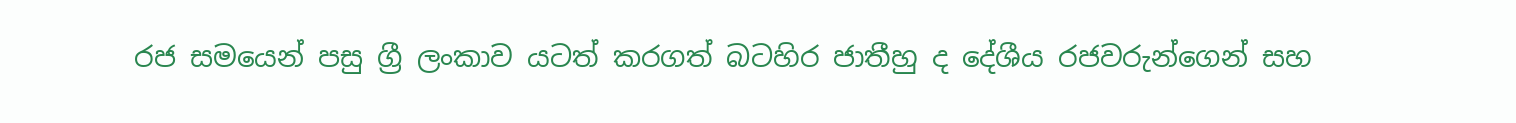රජ සමයෙන් පසු ග්‍රී ලංකාව යටත් කරගත් බටහිර ජාතීහු ද දේශීය රජවරුන්ගෙන් සහ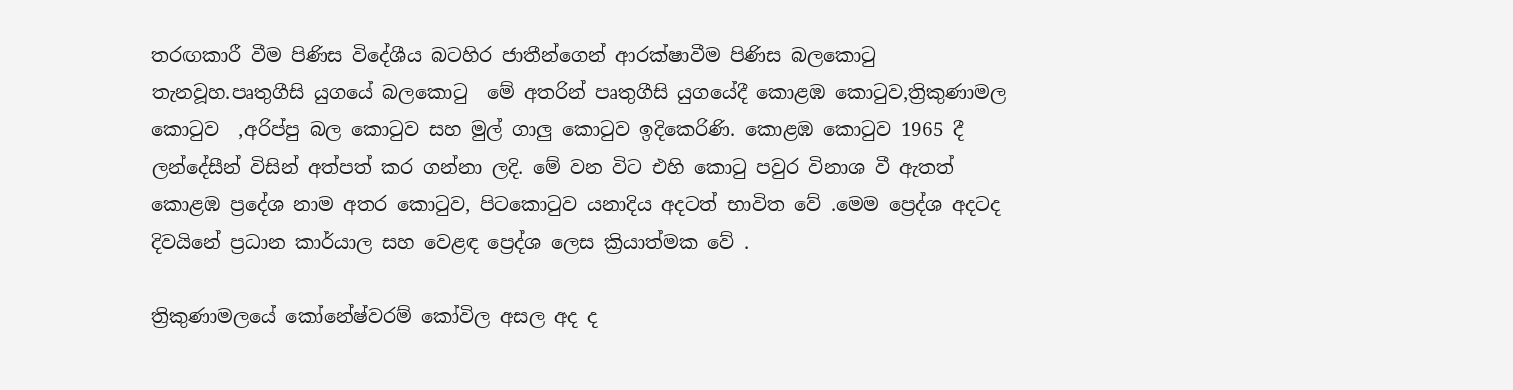තරඟකාරී වීම පිණිස විදේශීය බටහිර ජාතීන්ගෙන් ආරක්ෂාවීම පිණිස බලකොටු තැනවූහ.පෘතුගීසි යුගයේ බලකොටු  මේ අතරින් පෘතුගීසි යුගයේදී කොළඹ කොටුව,ත්‍රිකුණාමල කොටුව  ,අරිප්පු බල කොටුව සහ මුල් ගාලු කොටුව ඉදිකෙරිණි. කොළඹ කොටුව 1965 දී ලන්දේසීන් විසින් අත්පත් කර ගන්නා ලදි. මේ වන විට එහි කොටු පවුර විනාශ වී ඇතත් කොළඹ ප්‍රදේශ නාම අතර කොටුව, පිටකොටුව යනාදිය අදටත් භාවිත වේ .මෙම ප්‍රෙද්ශ අදටද දිවයිනේ ප්‍රධාන කාර්යාල සහ වෙළඳ ප්‍රෙද්ශ ලෙස ක්‍රියාත්මක වේ .

ත්‍රිකුණාමලයේ කෝනේෂ්වරම් කෝවිල අසල අද ද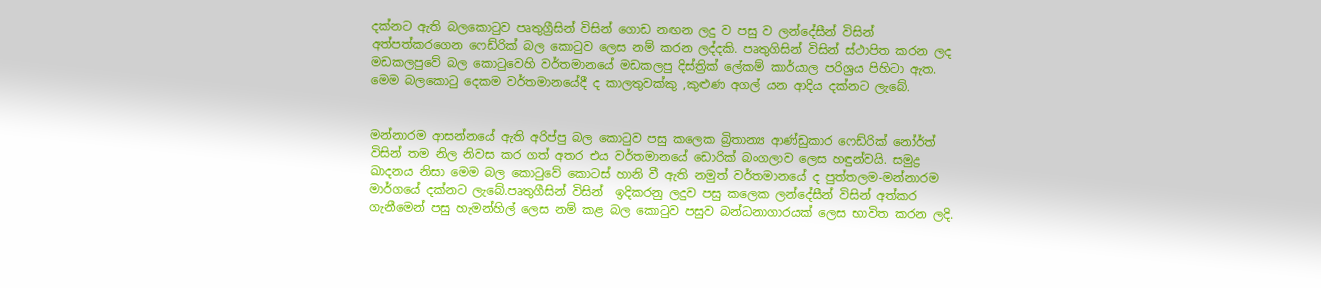දක්නට ඇති බලකොටුව පෘතුග්‍රීසින් විසින් ගොඩ නඟන ලදු ව පසු ව ලන්දේසීන් විසින් අත්පත්කරගෙන ෆෙඩ්රික් බල කොටුව ලෙස නම් කරන ලද්දකි. පෘතුගිසින් විසින් ස්ථාපිත කරන ලද මඩකලපුවේ බල කොටුවෙහි වර්තමානයේ මඩකලපු දිස්ත්‍රික් ලේකම් කාර්යාල පරිශ්‍රය පිහිටා ඇත. මෙම බලකොටු දෙකම වර්තමානයේදී ද කාලතුවක්කු ,කුළුණ අගල් යන ආදිය දක්නට ලැබේ.


මන්නාරම ආසන්නයේ ඇති අරිප්පු බල කොටුව පසු කලෙක බ්‍රිතාන්‍ය ආණ්ඩුකාර ෆෙඩ්රික් නෝර්ත් විසින් තම නිල නිවස කර ගත් අතර එය වර්තමානයේ ඩොරික් බංගලාව ලෙස හඳුන්වයි. සමුද්‍ර ඛාදනය නිසා මෙම බල කොටුවේ කොටස් හානි වී ඇති නමුත් වර්තමානයේ ද පුත්තලම-මන්නාරම මාර්ගයේ දක්නට ලැබේ.පෘතුගීසින් විසින්  ඉදිකරනු ලදුව පසු කලෙක ලන්දේසීන් විසින් අත්කර ගැනීමෙන් පසු හැමන්හිල් ලෙස නම් කළ බල කොටුව පසුව බන්ධනාගාරයක් ලෙස භාවිත කරන ලදි.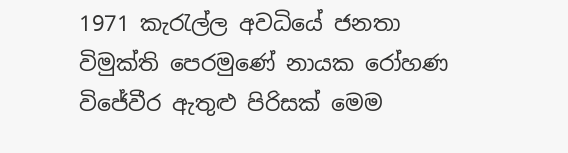1971 කැරැල්ල අවධියේ ජනතා විමුක්ති පෙරමුණේ නායක රෝහණ විජේවීර ඇතුළු පිරිසක් මෙම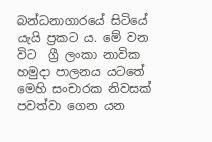බන්ධනාගාරයේ සිටියේ යැයි ප්‍රකට ය. මේ වන විට  ග්‍රී ලංකා නාවික හමුදා පාලනය යටතේ මෙහි සංචාරක නිවසක්  පවත්වා ගෙන යන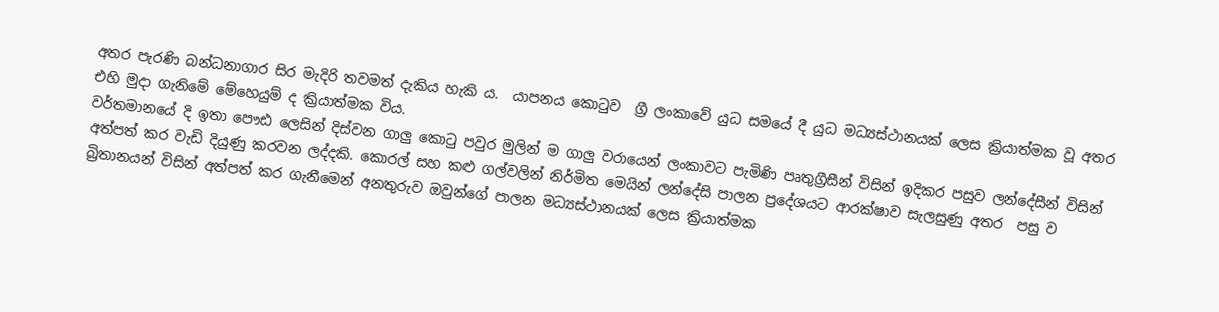අතර පැරණි බන්ධනාගාර සිර මැදිරි තවමත් දැකිය හැකි ය.  යාපනය කොටුව  ග්‍රී ලංකාවේ යුධ සමයේ දී යුධ මධ්‍යස්ථානයක් ලෙස ක්‍රියාත්මක වූ අතර එහි මුදා ගැනිමේ මේහෙයුම් ද ක්‍රියාත්මක විය.
වර්තමානයේ දි ඉතා පෞඪ ලෙසින් දිස්වන ගාලු කොටු පවුර මුලින් ම ගාලු වරායෙන් ලංකාවට පැමිණි පෘතුග්‍රීසීන් විසින් ඉදිකර පසුව ලන්දේසීන් විසින් අත්පත් කර වැඩි දියුණු කරවන ලද්දකි. කොරල් සහ කළු ගල්වලින් නිර්මිත මෙයින් ලන්දේසි පාලන ප්‍රදේශයට ආරක්ෂාව සැලසුණු අතර  පසු ව බ්‍රිතානයන් විසින් අත්පත් කර ගැනීමෙන් අනතුරුව ඔවුන්ගේ පාලන මධ්‍යස්ථානයක් ලෙස ක්‍රියාත්මක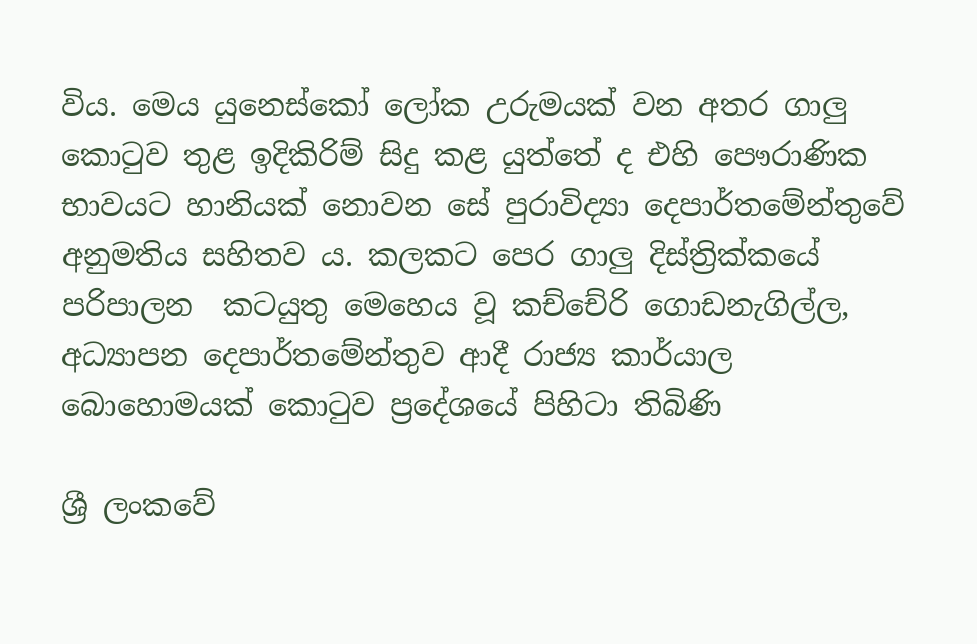විය. මෙය යුනෙස්කෝ ලෝක උරුමයක් වන අතර ගාලු කොටුව තුළ ඉදිකිරිම් සිදු කළ යුත්තේ ද එහි පෞරාණික භාවයට හානියක් නොවන සේ පුරාවිද්‍යා දෙපාර්තමේන්තුවේ අනුමතිය සහිතව ය. කලකට පෙර ගාලු දිස්ත්‍රික්කයේ පරිපාලන  කටයුතු මෙහෙය වූ කච්චේරි ගොඩනැගිල්ල, අධ්‍යාපන දෙපාර්තමේන්තුව ආදී රාජ්‍ය කාර්යාල බොහොමයක් කොටුව ප්‍රදේශයේ පිහිටා තිබිණි

ශ්‍රී ලංකවේ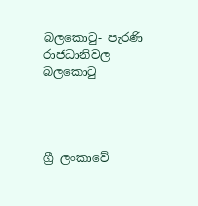බලකොටු- පැරණි රාජධානිවල බලකොටු




ග්‍රී ලංකාවේ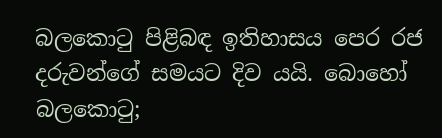බලකොටු පිළිබඳ ඉතිහාසය පෙර රජ දරුවන්ගේ සමයට දිව යයි. බොහෝ බලකොටු;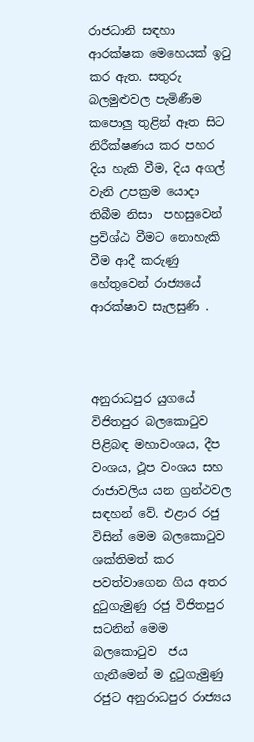රාජධානි සඳහා ආරක්ෂක මෙහෙයක් ඉටු කර ඇත. සතුරු බලමුළුවල පැමිණීම කපොලු තුළින් ඈත සිට නිරීක්ෂණය කර පහර දිය හැකි වීම, දිය අගල් වැනි උපක්‍රම යොදා තිබීම නිසා  පහසුවෙන් ප්‍රවිශ්ඨ වීමට නොහැකි වීම ආදී කරුණු හේතුවෙන් රාජ්‍යයේ ආරක්ෂාව සැලසුණි .



අනුරාධපුර යුගයේ විජිතපුර බලකොටුව පිළිබඳ මහාවංශය, දීප වංශය, ථූප වංශය සහ රාජාවලිය යන ග්‍රන්ථවල සඳහන් වේ. එළාර රජු විසින් මෙම බලකොටුව ශක්තිමත් කර පවත්වාගෙන ගිය අතර  දුටුගැමුණු රජු විජිතපුර සටනින් මෙම බලකොටුව  ජය ගැනීමෙන් ම දුටුගැමුණු රජුට අනුරාධපුර රාජ්‍යය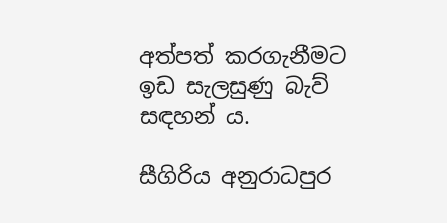අත්පත් කරගැනීමට ඉඩ සැලසුණු බැව් සඳහන් ය.

සීගිරිය අනුරාධපුර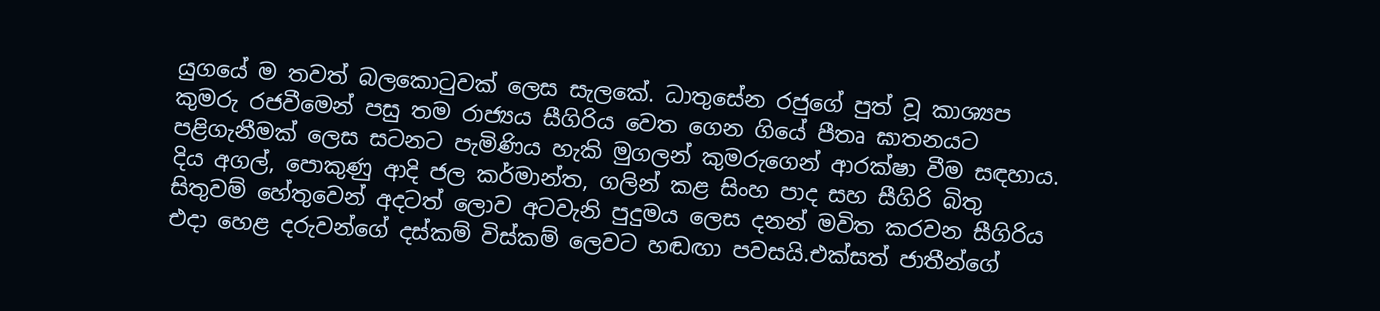යුගයේ ම තවත් බලකොටුවක් ලෙස සැලකේ. ධාතුසේන රජුගේ පුත් වූ කාශ්‍යප කුමරු රජවීමෙන් පසු තම රාජ්‍යය සීගිරිය වෙත ගෙන ගියේ පීතෘ ඝාතනයට පළිගැනීමක් ලෙස සටනට පැමිණිය හැකි මුගලන් කුමරුගෙන් ආරක්ෂා වීම සඳහාය.  දිය අගල්, පොකුණු ආදි ජල කර්මාන්ත, ගලින් කළ සිංහ පාද සහ සීගිරි බිතු සිතුවම් හේතුවෙන් අදටත් ලොව අටවැනි පුදුමය ලෙස දනන් මවිත කරවන සීගිරිය එදා හෙළ දරුවන්ගේ දස්කම් විස්කම් ලෙවට හඬඟා පවසයි.එක්සත් ජාතීන්ගේ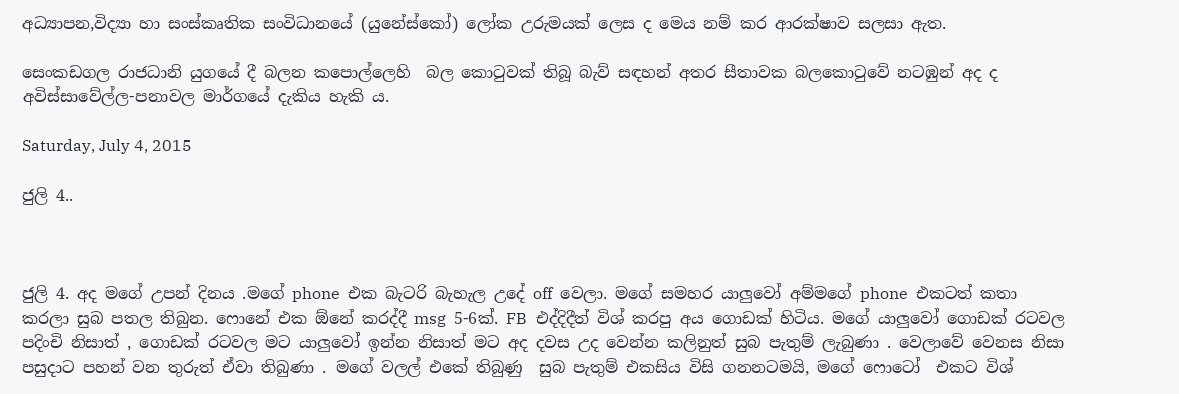අධ්‍යාපන,විද්‍යා හා සංස්කෘතික සංවිධානයේ (යුනේස්කෝ) ලෝක උරුමයක් ලෙස ද මෙය නම් කර ආරක්ෂාව සලසා ඇත.

සෙංකඩගල රාජධානි යුගයේ දී බලන කපොල්ලෙහි  බල කොටුවක් තිබූ බැව් සඳහන් අතර සීතාවක බලකොටුවේ නටඹුන් අද ද අවිස්සාවේල්ල-පනාවල මාර්ගයේ දැකිය හැකි ය.

Saturday, July 4, 2015

ජුලි 4..



ජුලි 4. අද මගේ උපන් දිනය .මගේ phone  එක බැටරි බැහැල උදේ off  වෙලා. මගේ සමහර යාලුවෝ අම්මගේ phone  එකටත් කතා කරලා සුබ පතල තිබුන. ෆොනේ එක ඕනේ කරද්දී msg  5-6ක්. FB  එද්දිදීත් විශ් කරපු අය ගොඩක් හිටිය. මගේ යාලුවෝ ගොඩක් රටවල පදිංචි නිසාත් , ගොඩක් රටවල මට යාලුවෝ ඉන්න නිසාත් මට අද දවස උද වෙන්න කලිනුත් සුබ පැතුම් ලැබුණා . වෙලාවේ වෙනස නිසා  පසුදාට පහන් වන තුරුත් ඒවා තිබුණා . මගේ වලල් එකේ තිබුණු  සුබ පැතුම් එකසිය විසි ගනනටමයි, මගේ ෆොටෝ  එකට විශ්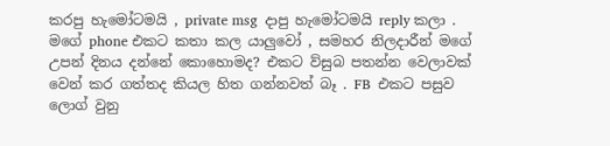කරපු හැමෝටමයි , private msg  දාපු හැමෝටමයි reply කලා .  මගේ phone එකට කතා කල යාලුවෝ , සමහර නිලදාරීන් මගේ උපන් දිනය දන්නේ කොහොමද? එකට ව්සුබ පතන්න වෙලාවක් වෙන් කර ගත්තද කියල හිත ගන්නවත් බෑ . FB  එකට පසුව ලොග් වුනු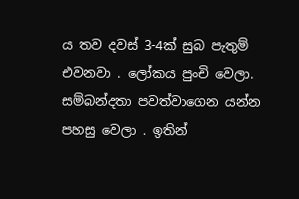ය තව දවස් 3-4ක් සුබ පැතුම් එවනවා . ලෝකය පුංචි වෙලා. සම්බන්දතා පවත්වාගෙන යන්න පහසු වෙලා . ඉතින්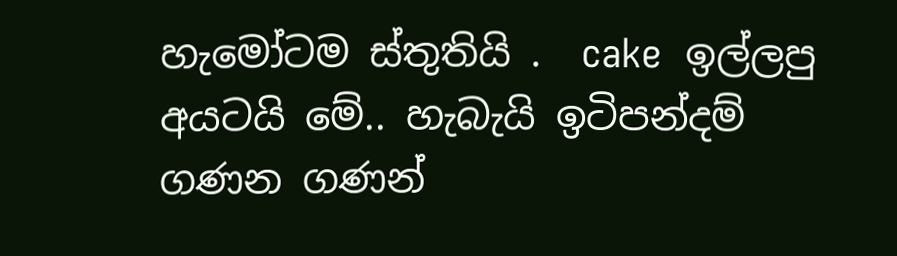හැමෝටම ස්තුතියි .  cake  ඉල්ලපු අයටයි මේ.. හැබැයි ඉටිපන්දම් ගණන ගණන්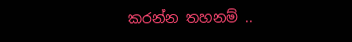කරන්න තහනම් ..